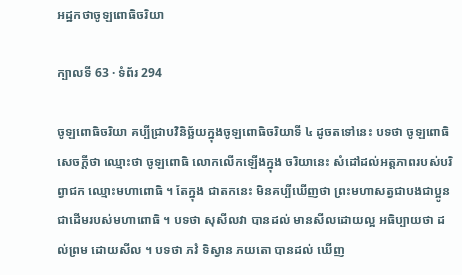អដ្ឋកថាចូឡពោធិចរិយា

ក្បាលទី 63 · ទំព័រ 294

ចូឡពោធិចរិយា គប្បីជ្រាបវិនិច្ឆ័យក្នុងចូឡពោធិចរិយាទី ៤ ដូចតទៅនេះ បទថា ចូឡពោធិ សេចក្តីថា ឈ្មោះថា ចូឡពោធិ លោកលើកឡើងក្នុង ចរិយានេះ សំដៅដល់អត្តភាពរបស់បរិព្វាជក ឈ្មោះមហាពោធិ ។ តែក្នុង ជាតកនេះ មិនគប្បីឃើញថា ព្រះមហាសត្វជាបងជាប្អូនជាដើមរបស់មហាពោធិ ។ បទថា សុសីលវា បានដល់ មានសីលដោយល្អ អធិប្បាយថា ដល់ព្រម ដោយសីល ។ បទថា ភវំ ទិស្វាន ភយតោ បានដល់ ឃើញ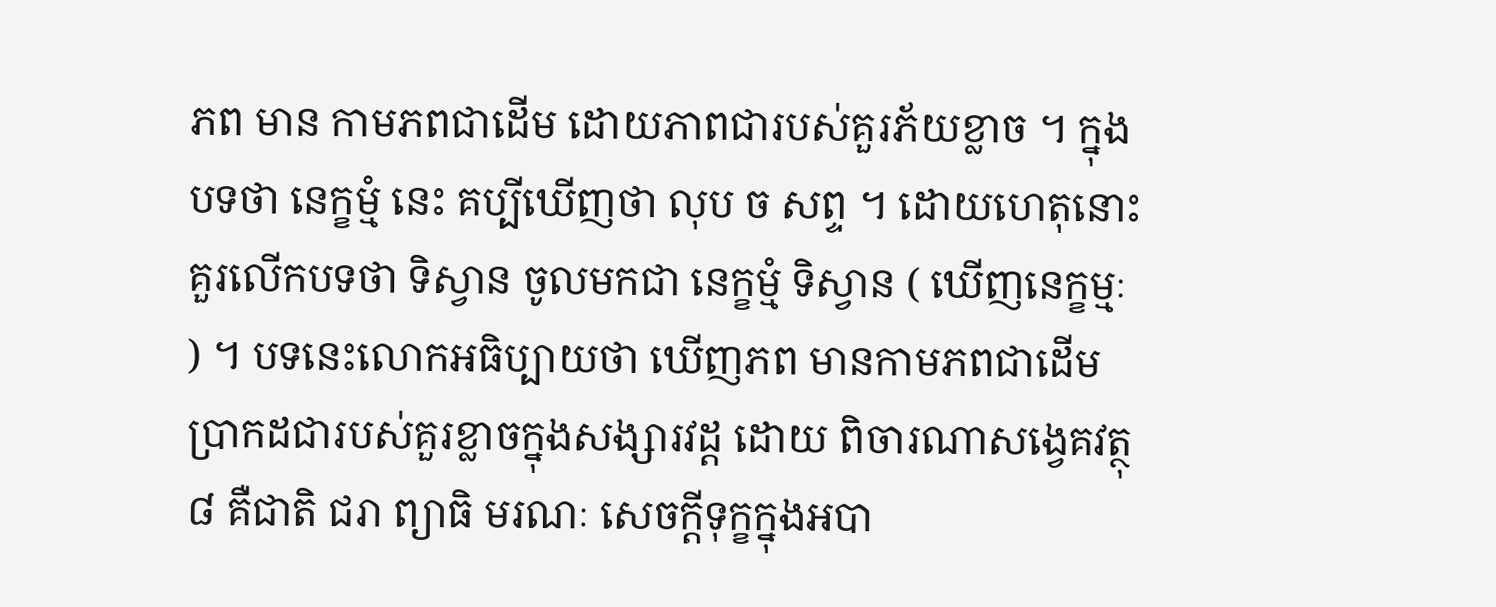ភព មាន កាមភពជាដើម ដោយភាពជារបស់គួរភ័យខ្លាច ។ ក្នុងបទថា នេក្ខម្មំ នេះ គប្បីឃើញថា លុប ច សព្ទ ។ ដោយហេតុនោះ គួរលើកបទថា ទិស្វាន ចូលមកជា នេក្ខម្មំ ទិស្វាន ( ឃើញនេក្ខម្មៈ ) ។ បទនេះលោកអធិប្បាយថា ឃើញភព មានកាមភពជាដើម ប្រាកដជារបស់គួរខ្លាចក្នុងសង្សារវដ្ត ដោយ ពិចារណាសង្វេគវត្ថុ ៨ គឺជាតិ ជរា ព្យាធិ មរណៈ សេចក្តីទុក្ខក្នុងអបា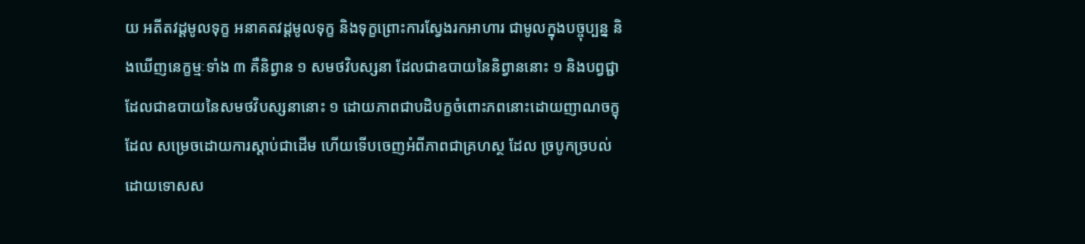យ អតីតវដ្តមូលទុក្ខ អនាគតវដ្តមូលទុក្ខ និងទុក្ខព្រោះការស្វែងរកអាហារ ជាមូលក្នុងបច្ចុប្បន្ន និងឃើញនេក្ខម្មៈទាំង ៣ គឺនិព្វាន ១ សមថវិបស្សនា ដែលជាឧបាយនៃនិព្វាននោះ ១ និងបព្វជ្ជា ដែលជាឧបាយនៃសមថវិបស្សនានោះ ១ ដោយភាពជាបដិបក្ខចំពោះភពនោះដោយញាណចក្ខុ ដែល សម្រេចដោយការស្តាប់ជាដើម ហើយទើបចេញអំពីភាពជាគ្រហស្ថ ដែល ច្របូកច្របល់ដោយទោសស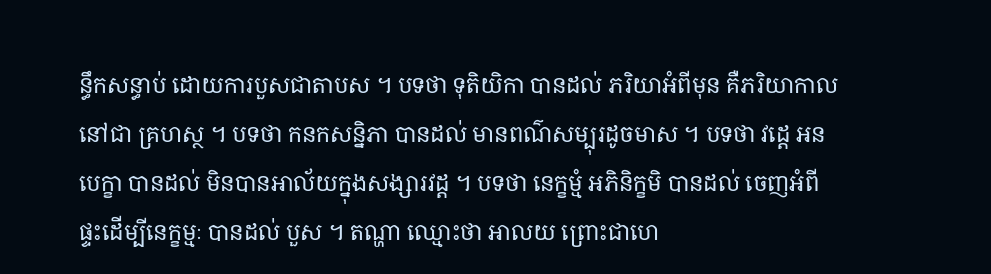ន្ធឹកសន្ធាប់ ដោយការបួសជាតាបស ។ បទថា ទុតិយិកា បានដល់ ភរិយាអំពីមុន គឺភរិយាកាលនៅជា គ្រហស្ថ ។ បទថា កនកសន្និភា បានដល់ មានពណ៌សម្បុរដូចមាស ។ បទថា វដ្តេ អនបេក្ខា បានដល់ មិនបានអាល័យក្នុងសង្សារវដ្ត ។ បទថា នេក្ខម្មំ អភិនិក្ខមិ បានដល់ ចេញអំពីផ្ទះដើម្បីនេក្ខម្មៈ បានដល់ បួស ។ តណ្ហា ឈ្មោះថា អាលយ ព្រោះជាហេ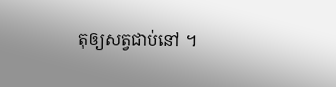តុឲ្យសត្វជាប់នៅ ។